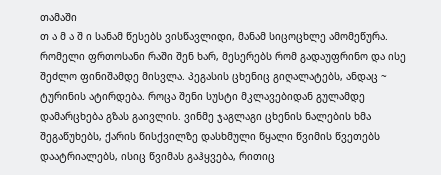თამაში
თ ა მ ა შ ი სანამ წესებს ვისწავლიდი, მანამ სიცოცხლე ამომეწურა. რომელი ფრთოსანი რაში შენ ხარ, მესერებს რომ გადაუფრინო და ისე შეძლო ფინიშამდე მისვლა. პეგასის ცხენიც გიღალატებს, ანდაც ~ ტურინის ატირდება. როცა შენი სუსტი მკლავებიდან გულამდე დამარცხება გზას გაივლის. ვინმე ჯაგლაგი ცხენის ნალების ხმა შეგაწუხებს, ქარის წისქვილზე დასხმული წყალი წვიმის წვეთებს დაატრიალებს, ისიც წვიმას გაჰყვება, რითიც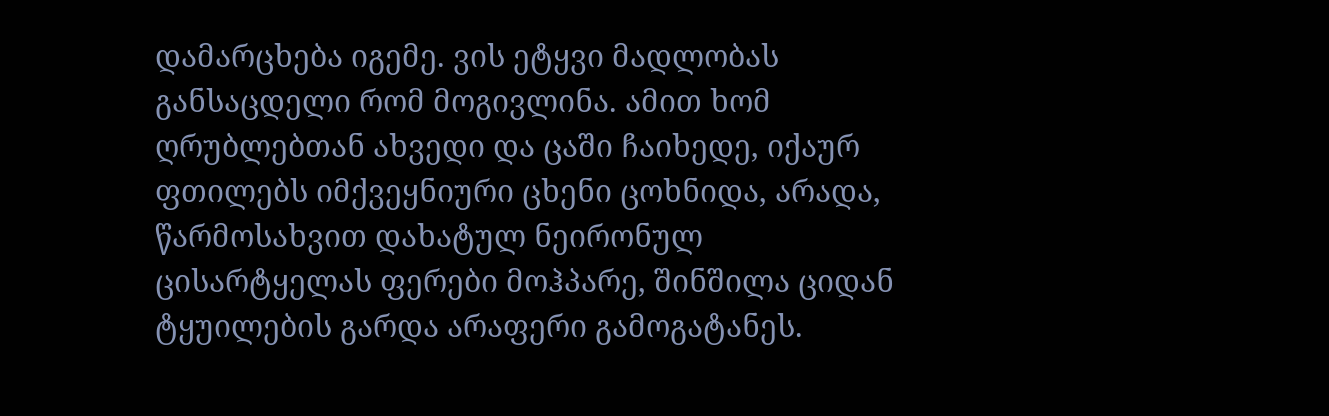დამარცხება იგემე. ვის ეტყვი მადლობას განსაცდელი რომ მოგივლინა. ამით ხომ ღრუბლებთან ახვედი და ცაში ჩაიხედე, იქაურ ფთილებს იმქვეყნიური ცხენი ცოხნიდა, არადა, წარმოსახვით დახატულ ნეირონულ ცისარტყელას ფერები მოჰპარე, შინშილა ციდან ტყუილების გარდა არაფერი გამოგატანეს.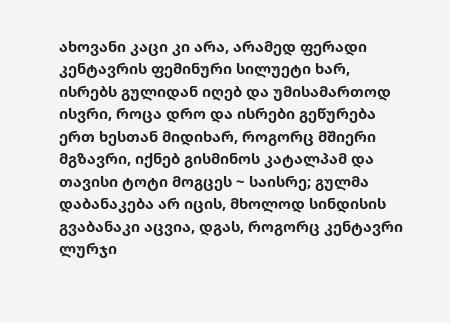ახოვანი კაცი კი არა, არამედ ფერადი კენტავრის ფემინური სილუეტი ხარ, ისრებს გულიდან იღებ და უმისამართოდ ისვრი, როცა დრო და ისრები გეწურება ერთ ხესთან მიდიხარ, როგორც მშიერი მგზავრი, იქნებ გისმინოს კატალპამ და თავისი ტოტი მოგცეს ~ საისრე; გულმა დაბანაკება არ იცის, მხოლოდ სინდისის გვაბანაკი აცვია, დგას, როგორც კენტავრი ლურჯი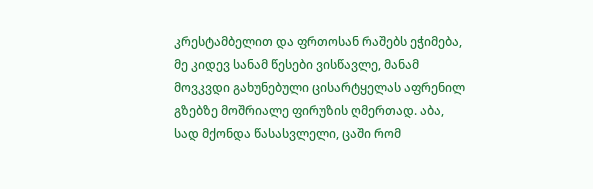კრესტამბელით და ფრთოსან რაშებს ეჭიმება, მე კიდევ სანამ წესები ვისწავლე, მანამ მოვკვდი გახუნებული ცისარტყელას აფრენილ გზებზე მოშრიალე ფირუზის ღმერთად. აბა, სად მქონდა წასასვლელი, ცაში რომ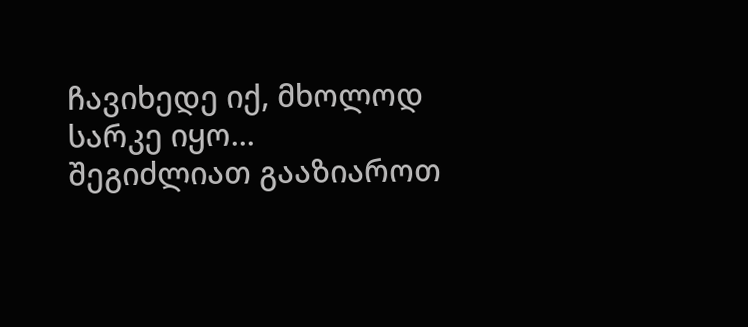ჩავიხედე იქ, მხოლოდ სარკე იყო...
შეგიძლიათ გააზიაროთ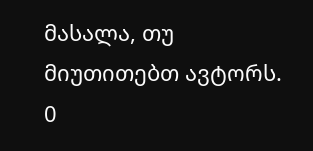მასალა, თუ მიუთითებთ ავტორს.
0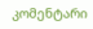კომენტარი